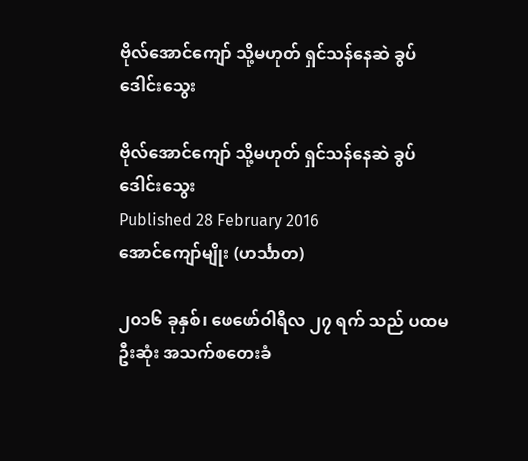ဗိုလ်အောင်ကျော် သို့မဟုတ် ရှင်သန်နေဆဲ ခွပ်ဒေါင်းသွေး

ဗိုလ်အောင်ကျော် သို့မဟုတ် ရှင်သန်နေဆဲ ခွပ်ဒေါင်းသွေး
Published 28 February 2016
အောင်ကျော်မျိုး (ဟင်္သာတ)

၂၀၁၆ ခုနှစ်၊ ဖေဖော်ဝါရီလ ၂၇ ရက် သည် ပထမဦးဆုံး အသက်စတေးခံ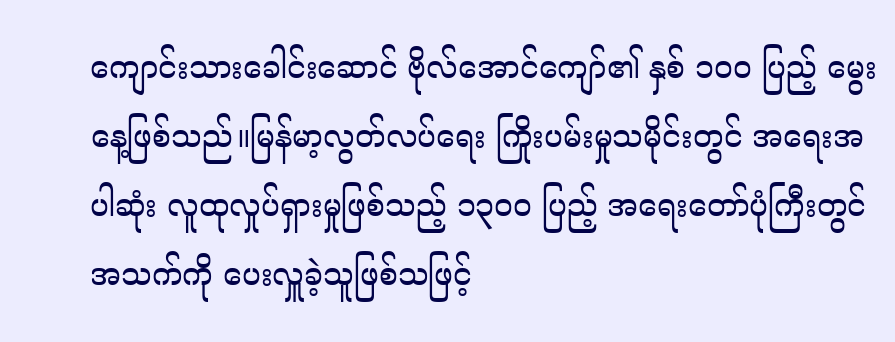ကျောင်းသားခေါင်းဆောင် ဗိုလ်အောင်ကျော်၏ နှစ် ၁၀၀ ပြည့် မွေးနေ့ဖြစ်သည်။မြန်မာ့လွတ်လပ်ရေး ကြိုးပမ်းမှုသမိုင်းတွင် အရေးအပါဆုံး လူထုလှုပ်ရှားမှုဖြစ်သည့် ၁၃၀၀ ပြည့် အရေးတော်ပုံကြီးတွင် အသက်ကို ပေးလှူခဲ့သူဖြစ်သဖြင့်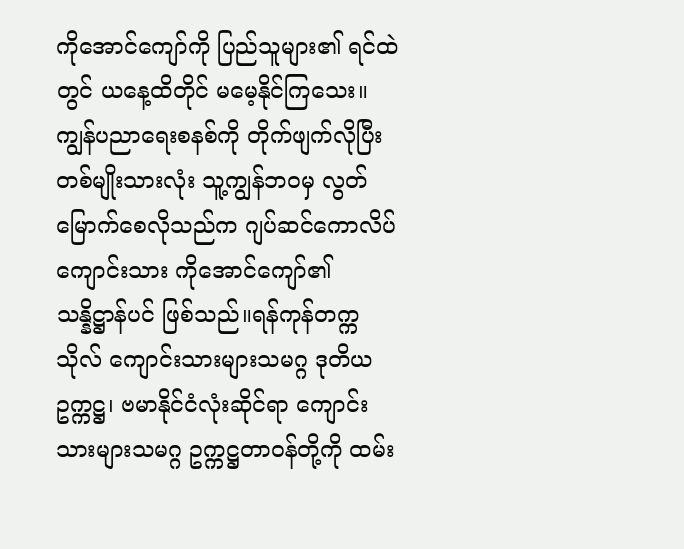ကိုအောင်ကျော်ကို ပြည်သူများ၏ ရင်ထဲတွင် ယနေ့ထိတိုင် မမေ့နိုင်ကြသေး။ကျွန်ပညာရေးစနစ်ကို တိုက်ဖျက်လိုပြီး တစ်မျိုးသားလုံး သူ့ကျွန်ဘဝမှ လွတ်မြောက်စေလိုသည်က ဂျပ်ဆင်ကောလိပ်ကျောင်းသား ကိုအောင်ကျော်၏ သန္နိဋ္ဌာန်ပင် ဖြစ်သည်။ရန်ကုန်တက္ကသိုလ် ကျောင်းသားများသမဂ္ဂ ဒုတိယဥက္ကဋ္ဌ၊ ဗမာနိုင်ငံလုံးဆိုင်ရာ ကျောင်းသားများသမဂ္ဂ ဥက္ကဋ္ဌတာဝန်တို့ကို ထမ်း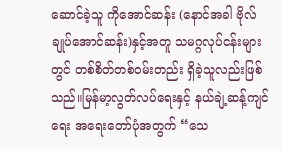ဆောင်ခဲ့သူ ကိုအောင်ဆန်း (နောင်အခါ ဗိုလ်ချုပ်အောင်ဆန်း)နှင့်အတူ သမဂ္ဂလုပ်ငန်းများတွင် တစ်စိတ်တစ်ဝမ်းတည်း ရှိခဲ့သူလည်းဖြစ်သည်။မြန်မာ့လွတ်လပ်ရေးနှင့် နယ်ချဲ့ဆန့်ကျင်ရေး အရေးတော်ပုံအတွက် “သေ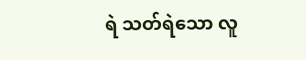ရဲ သတ်ရဲသော လူ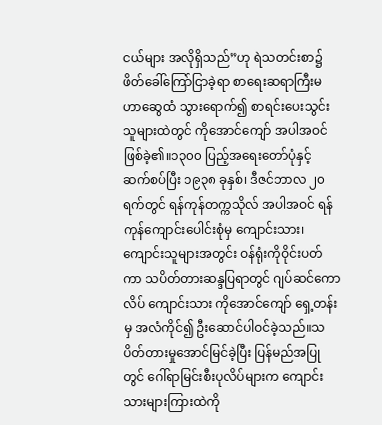ငယ်များ အလိုရှိသည်”ဟု ရဲသတင်းစာ၌ ဖိတ်ခေါ်ကြော်ငြာခဲ့ရာ စာရေးဆရာကြီးမဟာဆွေထံ သွားရောက်၍ စာရင်းပေးသွင်းသူများထဲတွင် ကိုအောင်ကျော် အပါအဝင်ဖြစ်ခဲ့၏။၁၃၀၀ ပြည့်အရေးတော်ပုံနှင့် ဆက်စပ်ပြီး ၁၉၃၈ ခုနှစ်၊ ဒီဇင်ဘာလ ၂၀ ရက်တွင် ရန်ကုန်တက္ကသိုလ် အပါအဝင် ရန်ကုန်ကျောင်းပေါင်းစုံမှ ကျောင်းသား၊ ကျောင်းသူများအတွင်း ဝန်ရုံးကိုဝိုင်းပတ်ကာ သပိတ်တားဆန္ဒပြရာတွင် ဂျပ်ဆင်ကောလိပ် ကျောင်းသား ကိုအောင်ကျော် ရှေ့တန်းမှ အလံကိုင်၍ ဦးဆောင်ပါဝင်ခဲ့သည်။သပိတ်တားမှုအောင်မြင်ခဲ့ပြီး ပြန်မည်အပြုတွင် ဂေါ်ရာမြင်းစီးပုလိပ်များက ကျောင်းသားများကြားထဲကို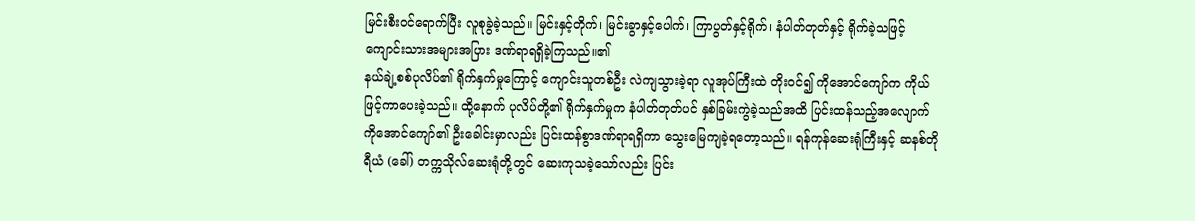မြင်းစီးဝင်ရောက်ပြီး လူစုခွဲခဲ့သည်။ မြင်းနှင့်တိုက်၊ မြင်းခွာနှင့်ပေါက်၊ ကြာပွတ်နှင့်ရိုက်၊ နံပါတ်တုတ်နှင့် ရိုက်ခဲ့သဖြင့် ကျောင်းသားအများအပြား ဒဏ်ရာရရှိခဲ့ကြသည်။၏
နယ်ချဲ့စစ်ပုလိပ်၏ ရိုက်နှက်မှုကြောင့် ကျောင်းသူတစ်ဦး လဲကျသွားခဲ့ရာ လူအုပ်ကြီးထဲ တိုးဝင်၍ ကိုအောင်ကျော်က ကိုယ်ဖြင့်ကာပေးခဲ့သည်။ ထို့နောက် ပုလိပ်တို့၏ ရိုက်နှက်မှုက နံပါတ်တုတ်ပင် နှစ်ခြမ်းကွဲခဲ့သည်အထိ ပြင်းထန်သည့်အလျောက် ကိုအောင်ကျော်၏ ဦးခေါင်းမှာလည်း ပြင်းထန်စွာဒဏ်ရာရရှိကာ သွေးမြေကျခဲ့ရတော့သည်။ ရန်ကုန်ဆေးရုံကြီးနှင့် ဆနစ်တိုရီယံ (ခေါ်) တက္ကသိုလ်ဆေးရုံတို့တွင် ဆေးကုသခဲ့သော်လည်း ပြင်း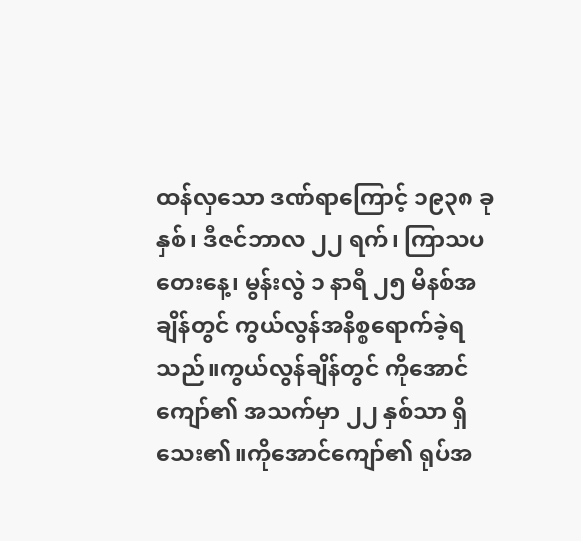ထန်လှသော ဒဏ်ရာကြောင့် ၁၉၃၈ ခုနှစ်၊ ဒီဇင်ဘာလ ၂၂ ရက်၊ ကြာသပတေးနေ့၊ မွန်းလွဲ ၁ နာရီ ၂၅ မိနစ်အချိန်တွင် ကွယ်လွန်အနိစ္စရောက်ခဲ့ရသည်။ကွယ်လွန်ချိန်တွင် ကိုအောင်ကျော်၏ အသက်မှာ ၂၂ နှစ်သာ ရှိသေး၏။ကိုအောင်ကျော်၏ ရုပ်အ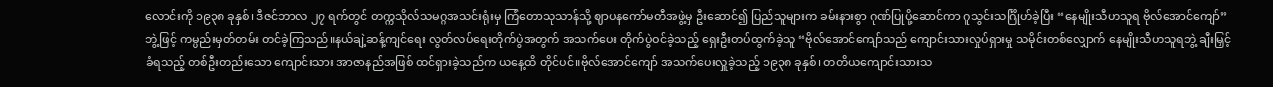လောင်းကို ၁၉၃၈ ခုနှစ်၊ ဒီဇင်ဘာလ ၂၇ ရက်တွင် တက္ကသိုလ်သမဂ္ဂအသင်းရုံးမှ ကြံတောသုသာန်သို့ ဈာပနကော်မတီအဖွဲ့မှ ဦးဆောင်၍ ပြည်သူများက ခမ်းနားစွာ ဂုဏ်ပြုပို့ဆောင်ကာ ဂူသွင်းသင်္ဂြိုဟ်ခဲ့ပြီး “နေမျိုးသီဟသူရ ဗိုလ်အောင်ကျော်”ဘွဲ့ဖြင့် ကမ္ပည်းမှတ်တမ်း တင်ခဲ့ကြသည်။နယ်ချဲ့ဆန့်ကျင်ရေး လွတ်လပ်ရေးတိုက်ပွဲအတွက် အသက်ပေး တိုက်ပွဲဝင်ခဲ့သည့် ရှေးဦးတပ်ထွက်ခဲ့သူ “ဗိုလ်အောင်ကျော်သည် ကျောင်းသားလှုပ်ရှားမှု သမိုင်းတစ်လျှောက် နေမျိုးသီဟသူရဘွဲ့ ချီးမြှင့်ခံရသည့် တစ်ဦးတည်းသော ကျောင်းသား အာဇာနည်အဖြစ် ထင်ရှားခဲ့သည်က ယနေ့ထိ တိုင်ပင်။ဗိုလ်အောင်ကျော် အသက်ပေးလှူခဲ့သည့် ၁၉၃၈ ခုနှစ်၊ တတိယကျောင်းသားသ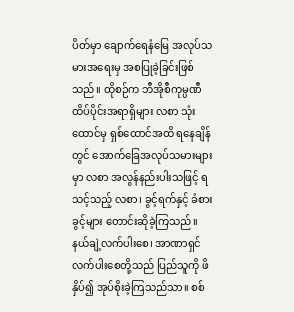ပိတ်မှာ ချောက်ရေနံမြေ အလုပ်သမားအရေးမှ အစပြုခဲ့ခြင်းဖြစ်သည်။ ထိုစဉ်က ဘီအိုစီကုမ္ပဏီ ထိပ်ပိုင်းအရာရှိများ လစာ သုံးထောင်မှ ရှစ်ထောင်အထိ ရနေချိန်တွင် အောက်ခြေအလုပ်သမားများမှာ လစာ အလွန်နည်းပါးသဖြင့် ရသင့်သည့် လစာ၊ ခွင့်ရက်နှင့် ခံစားခွင့်များ တောင်းဆိုခဲ့ကြသည်။
နယ်ချဲ့လက်ပါးစေ၊ အာဏာရှင်လက်ပါးစေတို့သည် ပြည်သူကို ဖိနှိပ်၍ အုပ်စိုးခဲ့ကြသည်သာ။ စစ်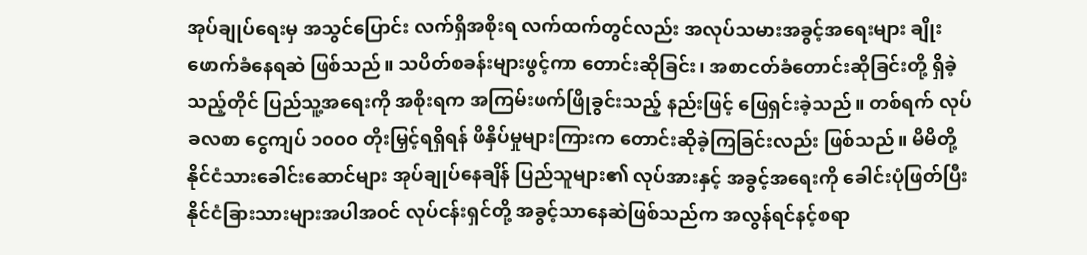အုပ်ချုပ်ရေးမှ အသွင်ပြောင်း လက်ရှိအစိုးရ လက်ထက်တွင်လည်း အလုပ်သမားအခွင့်အရေးများ ချိုးဖောက်ခံနေရဆဲ ဖြစ်သည်။ သပိတ်စခန်းများဖွင့်ကာ တောင်းဆိုခြင်း၊ အစာငတ်ခံတောင်းဆိုခြင်းတို့ ရှိခဲ့သည့်တိုင် ပြည်သူ့အရေးကို အစိုးရက အကြမ်းဖက်ဖြိုခွင်းသည့် နည်းဖြင့် ဖြေရှင်းခဲ့သည်။ တစ်ရက် လုပ်ခလစာ ငွေကျပ် ၁၀၀၀ တိုးမြှင့်ရရှိရန် ဖိနှိပ်မှုများကြားက တောင်းဆိုခဲ့ကြခြင်းလည်း ဖြစ်သည်။ မိမိတို့ နိုင်ငံသားခေါင်းဆောင်များ အုပ်ချုပ်နေချိန် ပြည်သူများ၏ လုပ်အားနှင့် အခွင့်အရေးကို ခေါင်းပုံဖြတ်ပြီး နိုင်ငံခြားသားများအပါအဝင် လုပ်ငန်းရှင်တို့ အခွင့်သာနေဆဲဖြစ်သည်က အလွန်ရင်နင့်စရာ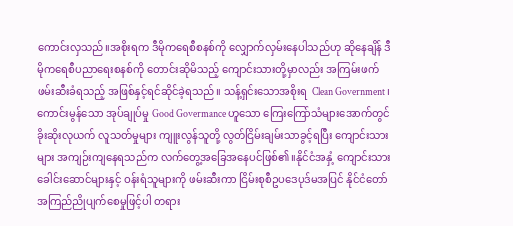ကောင်းလှသည်။အစိုးရက ဒီမိုကရေစီစနစ်ကို လျှောက်လှမ်းနေပါသည်ဟု ဆိုနေချိန် ဒီမိုကရေစီပညာရေးစနစ်ကို တောင်းဆိုမိသည့် ကျောင်းသားတို့မှာလည်း အကြမ်းဖက်ဖမ်းဆီးခံရသည့် အဖြစ်နှင့်ရင်ဆိုင်ခဲ့ရသည်။ သန့်ရှင်းသောအစိုးရ  Clean Government ၊ ကောင်းမွန်သော အုပ်ချုပ်မှု Good Govermance ဟူသော ကြေးကြော်သံများအောက်တွင် ခိုးဆိုးလုယက် လူသတ်မှုများ ကျူးလွန်သူတို့ လွတ်ငြိမ်းချမ်းသာခွင့်ရပြီး ကျောင်းသားများ အကျဉ်းကျနေရသည်က လက်တွေ့အခြေအနေပင်ဖြစ်၏။နိုင်ငံအနှံ့ ကျောင်းသားခေါင်းဆောင်များနှင့် ဝန်းရံသူများကို ဖမ်းဆီးကာ ငြိမ်းစုစီဥပဒေပုဒ်မအပြင် နိုင်ငံတော်အကြည်ညိုပျက်စေမှုဖြင့်ပါ တရား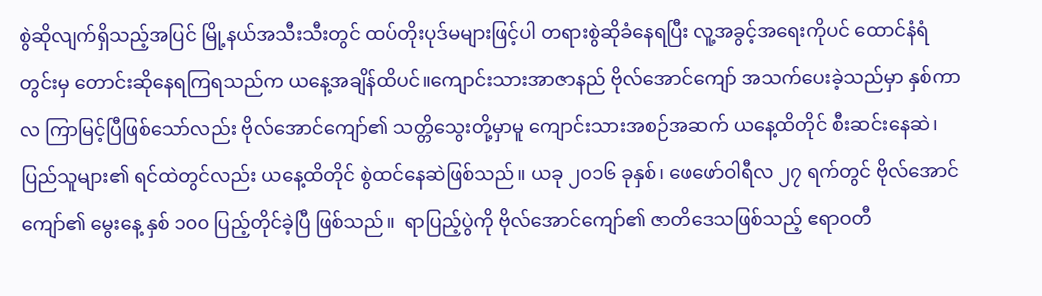စွဲဆိုလျက်ရှိသည့်အပြင် မြို့နယ်အသီးသီးတွင် ထပ်တိုးပုဒ်မများဖြင့်ပါ တရားစွဲဆိုခံနေရပြီး လူ့အခွင့်အရေးကိုပင် ထောင်နံရံတွင်းမှ တောင်းဆိုနေရကြရသည်က ယနေ့အချိန်ထိပင်။ကျောင်းသားအာဇာနည် ဗိုလ်အောင်ကျော် အသက်ပေးခဲ့သည်မှာ နှစ်ကာလ ကြာမြင့်ပြီဖြစ်သော်လည်း ဗိုလ်အောင်ကျော်၏ သတ္တိသွေးတို့မှာမူ ကျောင်းသားအစဉ်အဆက် ယနေ့ထိတိုင် စီးဆင်းနေဆဲ၊  ပြည်သူများ၏ ရင်ထဲတွင်လည်း ယနေ့ထိတိုင် စွဲထင်နေဆဲဖြစ်သည်။ ယခု ၂၀၁၆ ခုနှစ်၊ ဖေဖော်ဝါရီလ ၂၇ ရက်တွင် ဗိုလ်အောင်ကျော်၏ မွေးနေ့ နှစ် ၁၀၀ ပြည့်တိုင်ခဲ့ပြီ ဖြစ်သည်။  ရာပြည့်ပွဲကို ဗိုလ်အောင်ကျော်၏ ဇာတိဒေသဖြစ်သည့် ဧရာဝတီ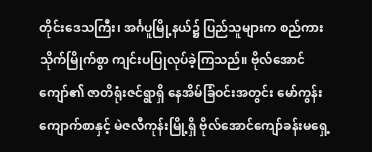တိုင်းဒေသကြီး၊ အင်္ဂပူမြို့နယ်၌ ပြည်သူများက စည်ကားသိုက်မြိုက်စွာ ကျင်းပပြုလုပ်ခဲ့ကြသည်။ ဗိုလ်အောင်ကျော်၏ ဇာတိရုံးဇင်ရွာရှိ နေအိမ်ခြံဝင်းအတွင်း မော်ကွန်းကျောက်စာနှင့် မဲဇလီကုန်းမြို့ရှိ ဗိုလ်အောင်ကျော်ခန်းမရှေ့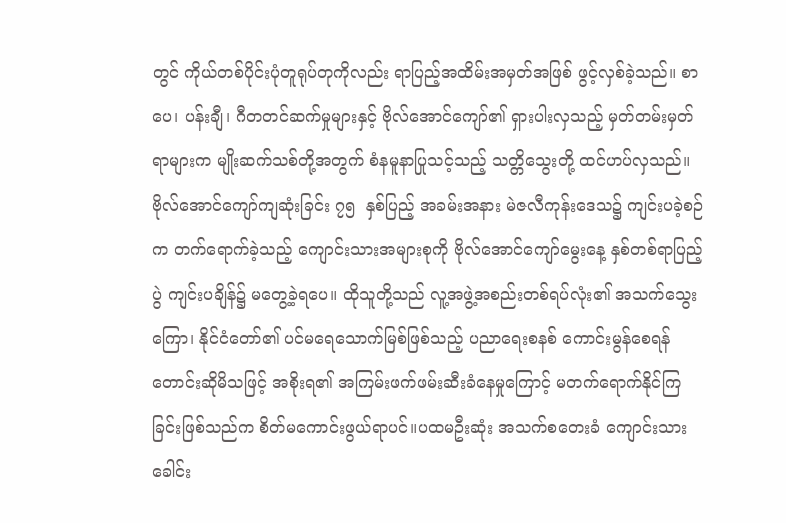တွင် ကိုယ်တစ်ပိုင်းပုံတူရုပ်တုကိုလည်း ရာပြည့်အထိမ်းအမှတ်အဖြစ် ဖွင့်လှစ်ခဲ့သည်။ စာပေ၊ ပန်းချီ၊ ဂီတတင်ဆက်မှုများနှင့် ဗိုလ်အောင်ကျော်၏ ရှားပါးလှသည့် မှတ်တမ်းမှတ်ရာများက မျိုးဆက်သစ်တို့အတွက် စံနမူနာပြုသင့်သည့် သတ္တိသွေးတို့ ထင်ဟပ်လှသည်။
ဗိုလ်အောင်ကျော်ကျဆုံးခြင်း ၇၅  နှစ်ပြည့် အခမ်းအနား မဲဇလီကုန်းဒေသ၌ ကျင်းပခဲ့စဉ်က တက်ရောက်ခဲ့သည့် ကျောင်းသားအများစုကို ဗိုလ်အောင်ကျော်မွေးနေ့ နှစ်တစ်ရာပြည့်ပွဲ ကျင်းပချိန်၌ မတွေ့ခဲ့ရပေ။ ထိုသူတို့သည် လူ့အဖွဲ့အစည်းတစ်ရပ်လုံး၏ အသက်သွေးကြော၊ နိုင်ငံတော်၏ ပင်မရေသောက်မြစ်ဖြစ်သည့် ပညာရေးစနစ် ကောင်းမွန်စေရန် တောင်းဆိုမိသဖြင့် အစိုးရ၏ အကြမ်းဖက်ဖမ်းဆီးခံနေမှုကြောင့် မတက်ရောက်နိုင်ကြခြင်းဖြစ်သည်က စိတ်မကောင်းဖွယ်ရာပင်။ပထမဦးဆုံး အသက်စတေးခံ ကျောင်းသားခေါင်း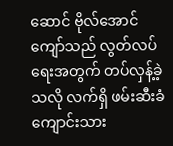ဆောင် ဗိုလ်အောင်ကျော်သည် လွတ်လပ်ရေးအတွက် တပ်လှန့်ခဲ့သလို လက်ရှိ ဖမ်းဆီးခံကျောင်းသား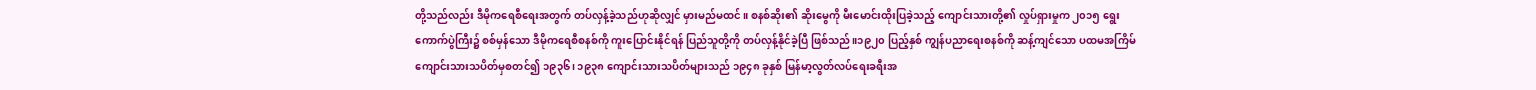တို့သည်လည်း ဒီမိုကရေစီရေးအတွက် တပ်လှန့်ခဲ့သည်ဟုဆိုလျှင် မှားမည်မထင်။ စနစ်ဆိုး၏ ဆိုးမွေကို မီးမောင်းထိုးပြခဲ့သည့် ကျောင်းသားတို့၏ လှုပ်ရှားမှုက ၂၀၁၅ ရွေးကောက်ပွဲကြီး၌ စစ်မှန်သော ဒီမိုကရေစီစနစ်ကို ကူးပြောင်းနိုင်ရန် ပြည်သူတို့ကို တပ်လှန့်နိုင်ခဲ့ပြီ ဖြစ်သည်။၁၉၂၀ ပြည့်နှစ် ကျွန်ပညာရေးစနစ်ကို ဆန့်ကျင်သော ပထမအကြိမ် ကျောင်းသားသပိတ်မှစတင်၍ ၁၉၃၆၊ ၁၉၃၈ ကျောင်းသားသပိတ်များသည် ၁၉၄၈ ခုနှစ် မြန်မာ့လွတ်လပ်ရေးခရီးအ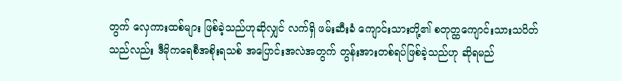တွက် လှေကားထစ်များ ဖြစ်ခဲ့သည်ဟုဆိုလျှင် လက်ရှိ ဖမ်းဆီးခံ ကျောင်းသားတို့၏ စတုတ္ထကျောင်းသားသပိတ်သည်လည်း ဒီမိုကရေစီအစိုးရသစ် အပြောင်းအလဲအတွက် တွန်းအားတစ်ရပ်ဖြစ်ခဲ့သည်ဟု ဆိုရမည်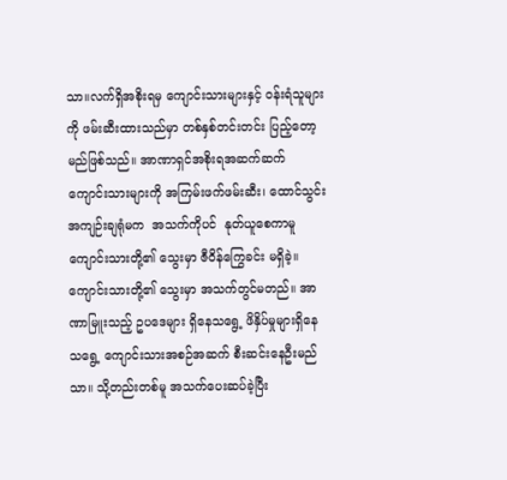သာ။လက်ရှိအစိုးရမှ ကျောင်းသားများနှင့် ဝန်းရံသူများကို ဖမ်းဆီးထားသည်မှာ တစ်နှစ်တင်းတင်း ပြည့်တော့မည်ဖြစ်သည်။ အာဏာရှင်အစိုးရအဆက်ဆက် ကျောင်းသားများကို အကြမ်းဖက်ဖမ်းဆီး၊ ထောင်သွင်းအကျဉ်းချရုံမက  အသက်ကိုပင်  နုတ်ယူစေကာမူ ကျောင်းသားတို့၏ သွေးမှာ ဇီဝိန်ကြွေခင်း မရှိခဲ့။ ကျောင်းသားတို့၏ သွေးမှာ အသက်တွင်မတည်။ အာဏာမြူးသည့် ဥပဒေများ ရှိနေသရွေ့ ဖိနှိပ်မှုများရှိနေသရွေ့ ကျောင်းသားအစဉ်အဆက် စီးဆင်းနေဦးမည်သာ။ သို့တည်းတစ်မူ အသက်ပေးဆပ်ခဲ့ပြီး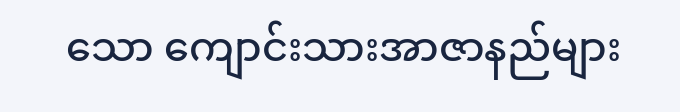သော ကျောင်းသားအာဇာနည်များ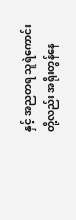နှင့် အညတရ သူရဲကောင်းတို့လည်း အရိုးတွန်နေ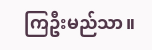ကြဦးမည်သာ။